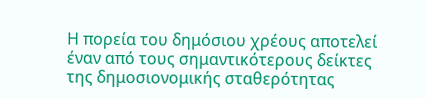Η πορεία του δημόσιου χρέους αποτελεί έναν από τους σημαντικότερους δείκτες της δημοσιονομικής σταθερότητας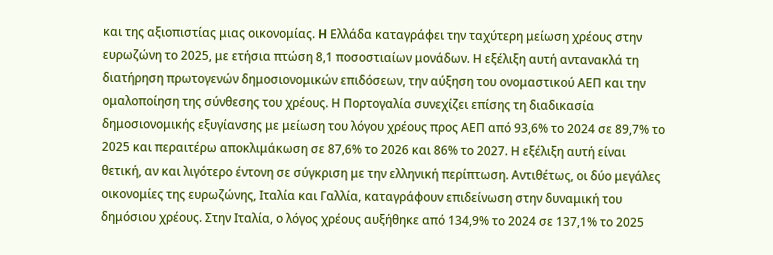και της αξιοπιστίας μιας οικονομίας. H Ελλάδα καταγράφει την ταχύτερη μείωση χρέους στην ευρωζώνη το 2025, με ετήσια πτώση 8,1 ποσοστιαίων μονάδων. Η εξέλιξη αυτή αντανακλά τη διατήρηση πρωτογενών δημοσιονομικών επιδόσεων, την αύξηση του ονομαστικού ΑΕΠ και την ομαλοποίηση της σύνθεσης του χρέους. Η Πορτογαλία συνεχίζει επίσης τη διαδικασία δημοσιονομικής εξυγίανσης με μείωση του λόγου χρέους προς ΑΕΠ από 93,6% το 2024 σε 89,7% το 2025 και περαιτέρω αποκλιμάκωση σε 87,6% το 2026 και 86% το 2027. Η εξέλιξη αυτή είναι θετική, αν και λιγότερο έντονη σε σύγκριση με την ελληνική περίπτωση. Αντιθέτως, οι δύο μεγάλες οικονομίες της ευρωζώνης, Ιταλία και Γαλλία, καταγράφουν επιδείνωση στην δυναμική του δημόσιου χρέους. Στην Ιταλία, ο λόγος χρέους αυξήθηκε από 134,9% το 2024 σε 137,1% το 2025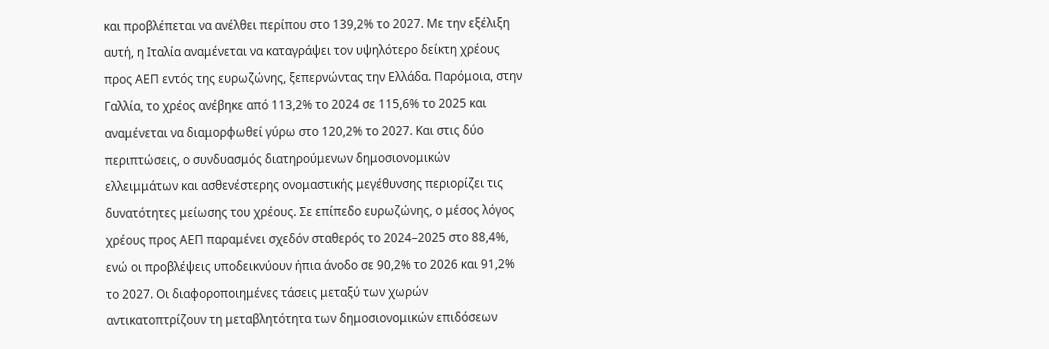και προβλέπεται να ανέλθει περίπου στο 139,2% το 2027. Με την εξέλιξη αυτή, η Ιταλία αναμένεται να καταγράψει τον υψηλότερο δείκτη χρέους προς ΑΕΠ εντός της ευρωζώνης, ξεπερνώντας την Ελλάδα. Παρόμοια, στην Γαλλία, το χρέος ανέβηκε από 113,2% το 2024 σε 115,6% το 2025 και αναμένεται να διαμορφωθεί γύρω στο 120,2% το 2027. Και στις δύο περιπτώσεις, ο συνδυασμός διατηρούμενων δημοσιονομικών ελλειμμάτων και ασθενέστερης ονομαστικής μεγέθυνσης περιορίζει τις δυνατότητες μείωσης του χρέους. Σε επίπεδο ευρωζώνης, ο μέσος λόγος χρέους προς ΑΕΠ παραμένει σχεδόν σταθερός το 2024–2025 στο 88,4%, ενώ οι προβλέψεις υποδεικνύουν ήπια άνοδο σε 90,2% το 2026 και 91,2% το 2027. Οι διαφοροποιημένες τάσεις μεταξύ των χωρών αντικατοπτρίζουν τη μεταβλητότητα των δημοσιονομικών επιδόσεων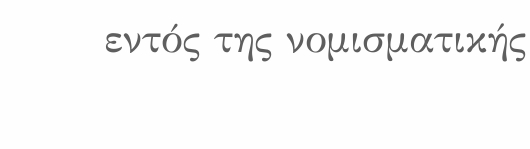εντός της νομισματικής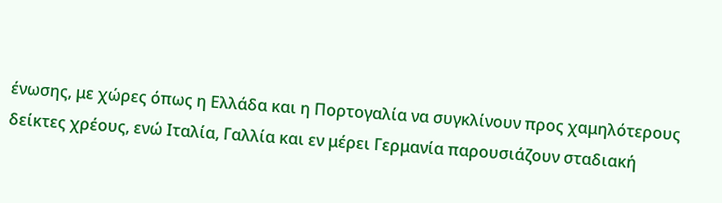ένωσης, με χώρες όπως η Ελλάδα και η Πορτογαλία να συγκλίνουν προς χαμηλότερους δείκτες χρέους, ενώ Ιταλία, Γαλλία και εν μέρει Γερμανία παρουσιάζουν σταδιακή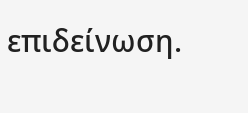επιδείνωση.